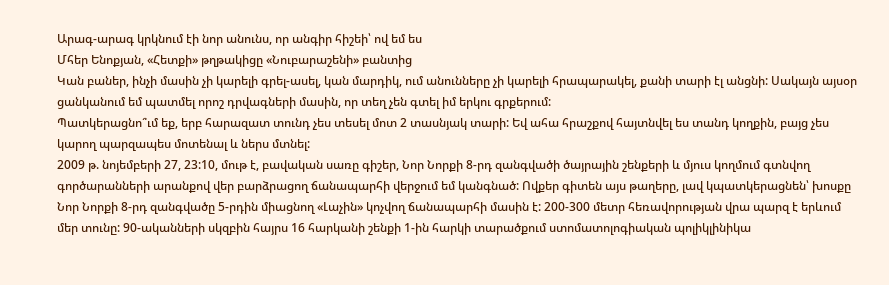Արագ-արագ կրկնում էի նոր անունս, որ անգիր հիշեի՝ ով եմ ես
Մհեր Ենոքյան, «Հետքի» թղթակիցը «Նուբարաշենի» բանտից
Կան բաներ, ինչի մասին չի կարելի գրել-ասել, կան մարդիկ, ում անունները չի կարելի հրապարակել, քանի տարի էլ անցնի: Սակայն այսօր ցանկանում եմ պատմել որոշ դրվագների մասին, որ տեղ չեն գտել իմ երկու գրքերում:
Պատկերացնո՞ւմ եք, երբ հարազատ տունդ չես տեսել մոտ 2 տասնյակ տարի: Եվ ահա հրաշքով հայտնվել ես տանդ կողքին, բայց չես կարող պարզապես մոտենալ և ներս մտնել:
2009 թ. նոյեմբերի 27, 23:10, մութ է, բավական սառը գիշեր, Նոր Նորքի 8-րդ զանգվածի ծայրային շենքերի և մյուս կողմում գտնվող գործարանների արանքով վեր բարձրացող ճանապարհի վերջում եմ կանգնած: Ովքեր գիտեն այս թաղերը, լավ կպատկերացնեն՝ խոսքը Նոր Նորքի 8-րդ զանգվածը 5-րդին միացնող «Լաչին» կոչվող ճանապարհի մասին է: 200-300 մետր հեռավորության վրա պարզ է երևում մեր տունը: 90-ականների սկզբին հայրս 16 հարկանի շենքի 1-ին հարկի տարածքում ստոմատոլոգիական պոլիկլինիկա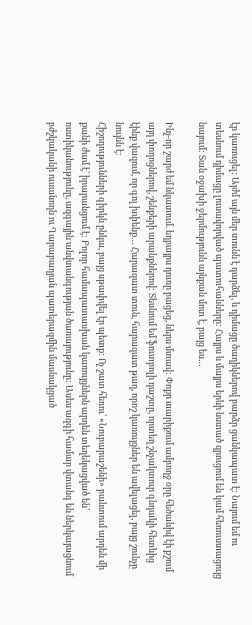էր կառուցել: Այժմ այն մեր տունն է դարձել, և դիմացը ծաղիկներով բարձր ցանկապատ է: Նայում եմ ու տեսնում դիմացը լուսավորված պատուհանները: Հայրս և մայրս երևի նստած զրուցում են կամ հեռուստացույց նայում: Տան օջախի ջերմությունն այնքան մոտ է, բայց ես…

Ինչ-որ շարժ եմ նկատում. եղբայրս դուռը բացեց, ներս մտավ: Փոքր տարիքում ամբողջ օրը հեծանիվ էի քշում այդ փողոցներով, շենքերի արանքներով: Տեսնում եմ ֆուտբոլի դաշտը, որտեղ շնչակտուր գնդակի հետևից էինք վազում, որ գոլ խփենք… Հարազատ տուն, հարազատ թաղ, որոշ կառույցներ են ավելացել, բայց շունչը նույնն է:
Հիշողությունների գիրկն ընկա, բայց սթափվել էր պետք: Ոչ շատ հեռու՝ «Նուբարաշենի» բանտում արդեն մի քանի ժամ է՝ իրարանցում է: Բոլոր համապատասխան կառույցներն արդեն տեղեկացված են՝ ոստիկանությունը, ազգային անվտանգության ծառայությունը: Ասես ազգի համար վտանգ են ներկայացնում բժշկականի ուսանողն ու Ղարաբաղյան պատերազմին մասնակցած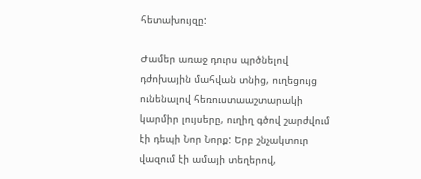հետախույզը:

Ժամեր առաջ դուրս պրծնելով դժոխային մահվան տնից, ուղեցույց ունենալով հեռուստաաշտարակի կարմիր լույսերը, ուղիղ գծով շարժվում էի դեպի Նոր Նորք: Երբ շնչակտուր վազում էի ամայի տեղերով,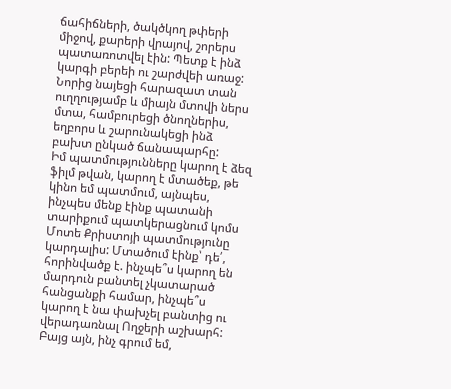ճահիճների, ծակծկող թփերի միջով, քարերի վրայով, շորերս պատառոտվել էին: Պետք է ինձ կարգի բերեի ու շարժվեի առաջ: Նորից նայեցի հարազատ տան ուղղությամբ և միայն մտովի ներս մտա, համբուրեցի ծնողներիս, եղբորս և շարունակեցի ինձ բախտ ընկած ճանապարհը:
Իմ պատմությունները կարող է ձեզ ֆիլմ թվան, կարող է մտածեք, թե կինո եմ պատմում, այնպես, ինչպես մենք էինք պատանի տարիքում պատկերացնում կոմս Մոտե Քրիստոյի պատմությունը կարդալիս: Մտածում էինք՝ դե՛, հորինվածք է. ինչպե՞ս կարող են մարդուն բանտել չկատարած հանցանքի համար, ինչպե՞ս կարող է նա փախչել բանտից ու վերադառնալ Ողջերի աշխարհ: Բայց այն, ինչ գրում եմ,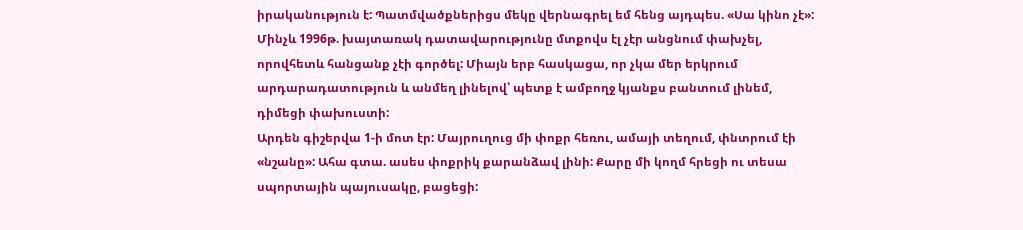իրականություն է: Պատմվածքներիցս մեկը վերնագրել եմ հենց այդպես. «Սա կինո չէ»:
Մինչև 1996թ. խայտառակ դատավարությունը մտքովս էլ չէր անցնում փախչել, որովհետև հանցանք չէի գործել: Միայն երբ հասկացա, որ չկա մեր երկրում արդարադատություն և անմեղ լինելով՝ պետք է ամբողջ կյանքս բանտում լինեմ, դիմեցի փախուստի:
Արդեն գիշերվա 1-ի մոտ էր: Մայրուղուց մի փոքր հեռու, ամայի տեղում, փնտրում էի «նշանը»: Ահա գտա. ասես փոքրիկ քարանձավ լինի: Քարը մի կողմ հրեցի ու տեսա սպորտային պայուսակը, բացեցի: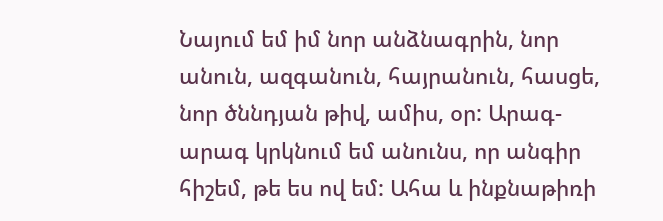Նայում եմ իմ նոր անձնագրին, նոր անուն, ազգանուն, հայրանուն, հասցե, նոր ծննդյան թիվ, ամիս, օր: Արագ-արագ կրկնում եմ անունս, որ անգիր հիշեմ, թե ես ով եմ: Ահա և ինքնաթիռի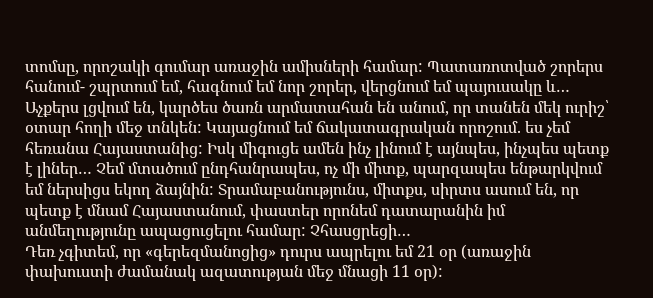տոմսը, որոշակի գումար առաջին ամիսների համար: Պատառոտված շորերս հանում- շպրտում եմ, հագնում եմ նոր շորեր, վերցնում եմ պայուսակը և…
Աչքերս լցվում են, կարծես ծառն արմատահան են անում, որ տանեն մեկ ուրիշ՝ օտար հողի մեջ տնկեն: Կայացնում եմ ճակատագրական որոշում. ես չեմ հեռանա Հայաստանից: Իսկ միգուցե ամեն ինչ լինում է այնպես, ինչպես պետք է լիներ… Չեմ մտածում ընդհանրապես, ոչ մի միտք, պարզապես ենթարկվում եմ ներսիցս եկող ձայնին: Տրամաբանությունս, միտքս, սիրտս ասում են, որ պետք է մնամ Հայաստանում, փաստեր որոնեմ դատարանին իմ անմեղությունը ապացուցելու համար: Չհասցրեցի…
Դեռ չգիտեմ, որ «գերեզմանոցից» դուրս ապրելու եմ 21 օր (առաջին փախուստի ժամանակ ազատության մեջ մնացի 11 օր):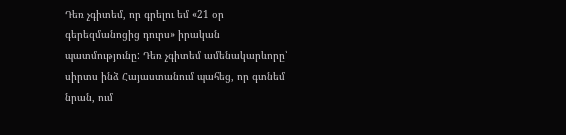Դեռ չգիտեմ, որ գրելու եմ «21 օր գերեզմանոցից դուրս» իրական պատմությունը: Դեռ չգիտեմ ամենակարևորը՝ սիրտս ինձ Հայաստանում պահեց, որ գտնեմ նրան, ում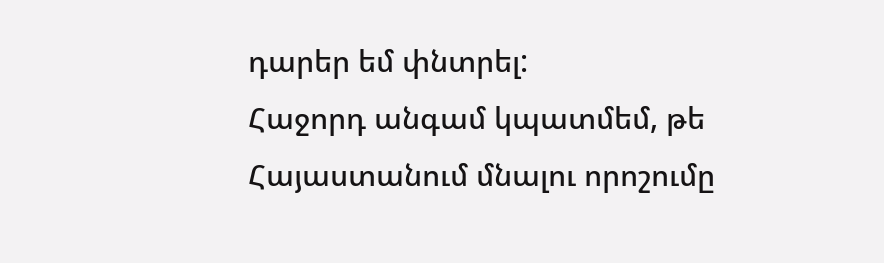դարեր եմ փնտրել:
Հաջորդ անգամ կպատմեմ, թե Հայաստանում մնալու որոշումը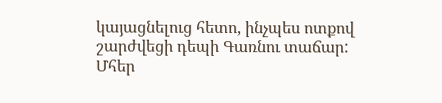կայացնելուց հետո, ինչպես ոտքով շարժվեցի դեպի Գառնու տաճար:
Մհեր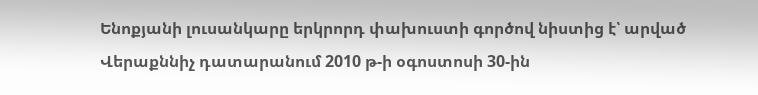Ենոքյանի լուսանկարը երկրորդ փախուստի գործով նիստից է՝ արված Վերաքննիչ դատարանում 2010 թ-ի օգոստոսի 30-ին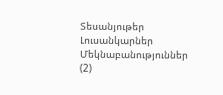Տեսանյութեր
Լուսանկարներ
Մեկնաբանություններ (2)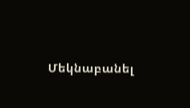Մեկնաբանել